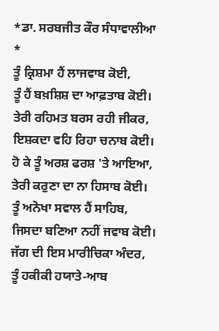*ਡਾ. ਸਰਬਜੀਤ ਕੌਰ ਸੰਧਾਵਾਲੀਆ *
ਤੂੰ ਕ੍ਰਿਸ਼ਮਾ ਹੈਂ ਲਾਜਵਾਬ ਕੋਈ,
ਤੂੰ ਹੈਂ ਬਖ਼ਸ਼ਿਸ਼ ਦਾ ਆਫ਼ਤਾਬ ਕੋਈ।
ਤੇਰੀ ਰਹਿਮਤ ਬਰਸ ਰਹੀ ਜੀਕਰ,
ਇਸ਼ਕਦਾ ਵਹਿ ਰਿਹਾ ਚਨਾਬ ਕੋਈ।
ਹੋ ਕੇ ਤੂੰ ਅਰਸ਼ ਫਰਸ਼ 'ਤੇ ਆਇਆ,
ਤੇਰੀ ਕਰੁਣਾ ਦਾ ਨਾ ਹਿਸਾਬ ਕੋਈ।
ਤੂੰ ਅਨੋਖਾ ਸਵਾਲ ਹੈਂ ਸਾਹਿਬ,
ਜਿਸਦਾ ਬਣਿਆ ਨਹੀਂ ਜਵਾਬ ਕੋਈ।
ਜੱਗ ਦੀ ਇਸ ਮਾਰੀਚਿਕਾ ਅੰਦਰ,
ਤੂੰ ਹਕੀਕੀ ਹਯਾਤੇ-ਆਬ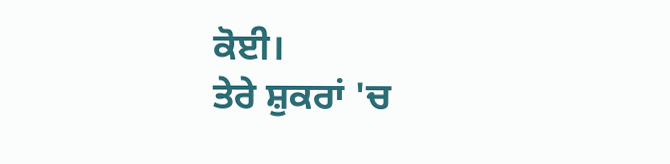ਕੋਈ।
ਤੇਰੇ ਸ਼ੁਕਰਾਂ 'ਚ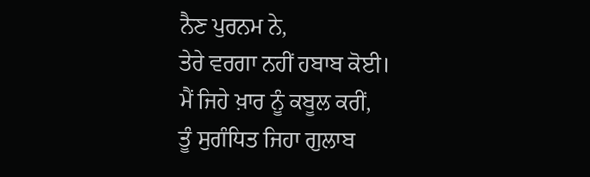ਨੈਣ ਪੁਰਨਮ ਨੇ,
ਤੇਰੇ ਵਰਗਾ ਨਹੀਂ ਹਬਾਬ ਕੋਈ।
ਮੈਂ ਜਿਹੇ ਖ਼ਾਰ ਨੂੰ ਕਬੂਲ ਕਰੀਂ,
ਤੂੰ ਸੁਗੰਧਿਤ ਜਿਹਾ ਗੁਲਾਬ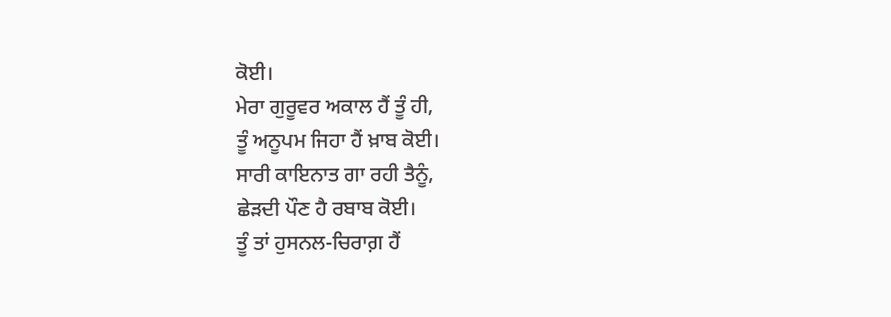ਕੋਈ।
ਮੇਰਾ ਗੁਰੂਵਰ ਅਕਾਲ ਹੈਂ ਤੂੰ ਹੀ,
ਤੂੰ ਅਨੂਪਮ ਜਿਹਾ ਹੈਂ ਖ਼ਾਬ ਕੋਈ।
ਸਾਰੀ ਕਾਇਨਾਤ ਗਾ ਰਹੀ ਤੈਨੂੰ,
ਛੇੜਦੀ ਪੌਣ ਹੈ ਰਬਾਬ ਕੋਈ।
ਤੂੰ ਤਾਂ ਹੁਸਨਲ-ਚਿਰਾਗ਼ ਹੈਂ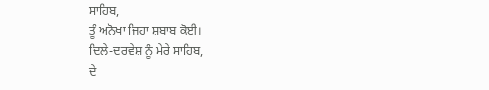ਸਾਹਿਬ,
ਤੂੰ ਅਨੋਖਾ ਜਿਹਾ ਸ਼ਬਾਬ ਕੋਈ।
ਦਿਲੇ-ਦਰਵੇਸ਼ ਨੂੰ ਮੇਰੇ ਸਾਹਿਬ,
ਦੇ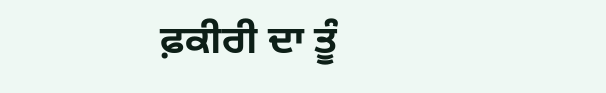ਫ਼ਕੀਰੀ ਦਾ ਤੂੰ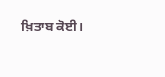ਖ਼ਿਤਾਬ ਕੋਈ।